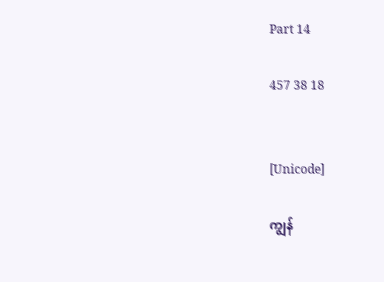Part 14

457 38 18


[Unicode]

ကျွန်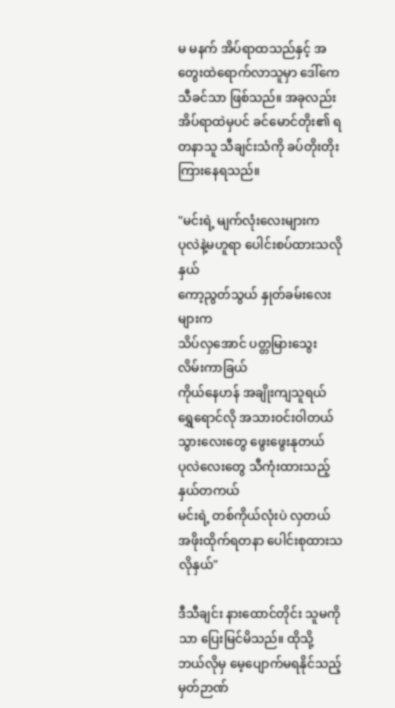မ မနက် အိပ်ရာထသည်နှင့် အတွေးထဲရောက်လာသူမှာ ဒေါ်ကေသီခင်သာ ဖြစ်သည်။ အခုလည်း အိပ်ရာထဲမှပင် ခင်မောင်တိုး၏ ရတနာသူ သီချင်းသံကို ခပ်တိုးတိုး ကြားနေရသည်။

"မင်းရဲ့ မျက်လုံးလေးများက
ပုလဲနဲ့မဟူရာ ပေါင်းစပ်ထားသလိုနှယ်
ကော့ညွတ်သွယ် နှုတ်ခမ်းလေးများက
သိပ်လှအောင် ပတ္တမြားသွေးလိမ်းကာခြယ်
ကိုယ်နေဟန် အချိုးကျသူရယ်
ရွှေရောင်လို အသားဝင်းဝါတယ်
သွားလေးတွေ ဖွေးဖွေးနုတယ်
ပုလဲလေးတွေ သီကုံးထားသည့်နှယ်တကယ်
မင်းရဲ့ တစ်ကိုယ်လုံးပဲ လှတယ်
အဖိုးထိုက်ရတနာ ပေါင်းစုထားသလိုနှယ်"

ဒီသီချင်း နားထောင်တိုင်း သူမကိုသာ ပြေးမြင်မိသည်။ ထိုသို့ ဘယ်လိုမှ မေ့ပျောက်မရနိုင်သည့် မှတ်ဉာဏ်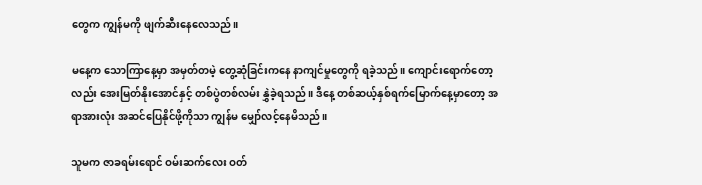တွေက ကျွန်မကို ဖျက်ဆီးနေလေသည်။

မနေ့က သောကြာနေ့မှာ အမှတ်တမဲ့ တွေ့ဆုံခြင်းကနေ နာကျင်မှုတွေကို ရခဲ့သည်။ ကျောင်းရောက်တော့လည်း အေးမြတ်နိုးအောင်နှင့် တစ်ပွဲတစ်လမ်း နွှဲခဲ့ရသည်။ ဒီနေ့ တစ်ဆယ့်နှစ်ရက်မြောက်နေ့မှာတော့ အရာအားလုံး အဆင်ပြေနိုင်ဖို့ကိုသာ ကျွန်မ မျှော်လင့်နေမိသည်။

သူမက ဇာခရမ်းရောင် ဝမ်းဆက်လေး ဝတ်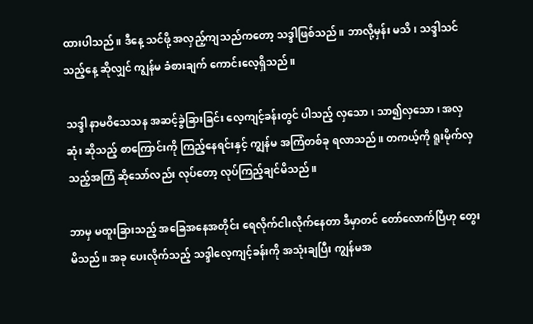ထားပါသည်။ ဒီနေ့ သင်ဖို့ အလှည့်ကျသည်ကတော့ သဒ္ဒါဖြစ်သည်။ ဘာလို့မှန်း မသိ၊ သဒ္ဒါသင်သည့်နေ့ ဆိုလျှင် ကျွန်မ ခံစားချက် ကောင်းလေ့ရှိသည်။

သဒ္ဒါ နာမဝိသေသန အဆင့်ခွဲခြားခြင်း လေ့ကျင့်ခန်းတွင် ပါသည့် လှသော၊ သာ၍လှသော၊ အလှဆုံး ဆိုသည့် စာကြောင်းကို ကြည့်နေရင်းနှင့် ကျွန်မ အကြံတစ်ခု ရလာသည်။ တကယ့်ကို ရူးမိုက်လှသည့်အကြံ ဆိုသော်လည်း လုပ်တော့ လုပ်ကြည့်ချင်မိသည်။

ဘာမှ မထူးခြားသည့် အခြေအနေအတိုင်း ရေလိုက်ငါးလိုက်နေတာ ဒီမှာတင် တော်လောက်ပြီဟု တွေးမိသည်။ အခု ပေးလိုက်သည့် သဒ္ဒါလေ့ကျင့်ခန်းကို အသုံးချပြီး ကျွန်မအ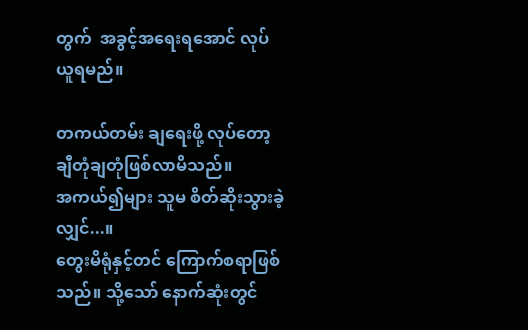တွက်  အခွင့်အရေးရအောင် လုပ်ယူရမည်။

တကယ်တမ်း ချရေးဖို့ လုပ်တော့ ချီတုံချတုံဖြစ်လာမိသည်။
အကယ်၍များ သူမ စိတ်ဆိုးသွားခဲ့လျှင်...။
တွေးမိရုံနှင့်တင် ကြောက်စရာဖြစ်သည်။ သို့သော် နောက်ဆုံးတွင်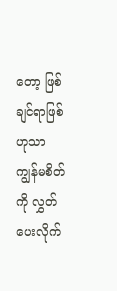တော့ ဖြစ်ချင်ရာဖြစ်ဟုသာ ကျွန်မစိတ်ကို လွှတ်ပေးလိုက်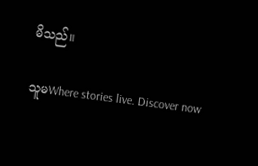မိသည်။

သူမWhere stories live. Discover now